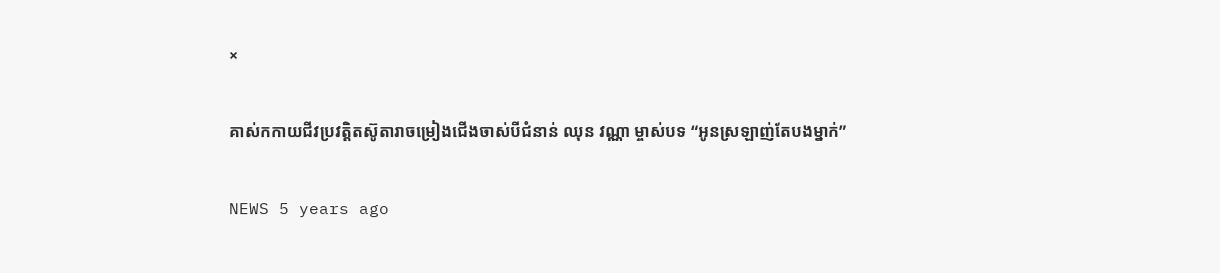×

គាស់កកាយជីវប្រវត្តិតស៊ូតារាចម្រៀងជើងចាស់បីជំនាន់ ឈុន វណ្ណា ម្ចាស់បទ “អូនស្រឡាញ់តែបងម្នាក់”

NEWS 5 years ago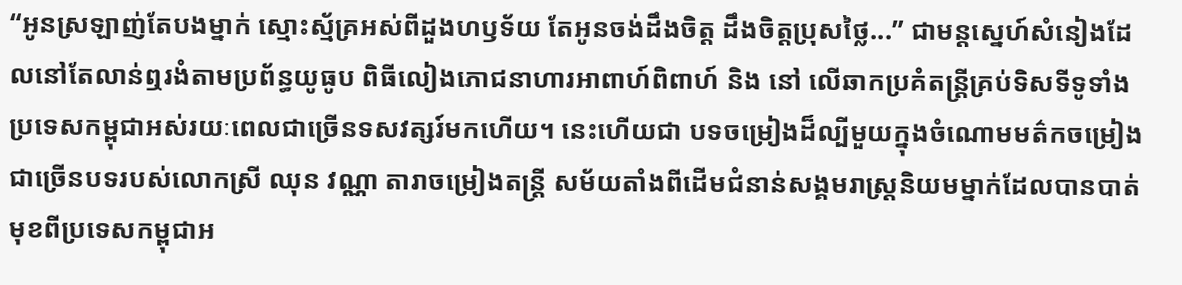“អូនស្រឡាញ់តែបងម្នាក់ ស្មោះស្ម័គ្រអស់ពីដួងហឫទ័យ តែអូនចង់ដឹងចិត្ត ដឹងចិត្តប្រុសថ្លៃ...” ជាមន្តស្នេហ៍សំនៀងដែលនៅតែលាន់ឮរងំតាមប្រព័ន្ធយូធូប ពិធីលៀងភោជនាហារអាពាហ៍ពិពាហ៍ និង នៅ លើឆាកប្រគំតន្រ្តីគ្រប់ទិសទីទូទាំងប្រទេសកម្ពុជាអស់រយៈពេលជាច្រើនទសវត្សរ៍មកហើយ។ នេះហើយជា បទចម្រៀងដ៏ល្បីមួយក្នុងចំណោមមត៌កចម្រៀងជាច្រើនបទរបស់លោកស្រី ឈុន វណ្ណា តារាចម្រៀងតន្រ្តី សម័យតាំងពីដើមជំនាន់សង្គមរាស្រ្តនិយមម្នាក់ដែលបានបាត់មុខពីប្រទេសកម្ពុជាអ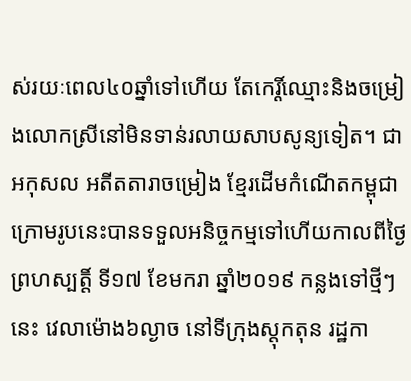ស់រយៈពេល៤០ឆ្នាំទៅហើយ តែកេរ្តិ៍ឈ្មោះនិងចម្រៀងលោកស្រីនៅមិនទាន់រលាយសាបសូន្យទៀត។ ជាអកុសល អតីតតារាចម្រៀង ខ្មែរដើមកំណើតកម្ពុជាក្រោមរូបនេះបានទទួលអនិច្ចកម្មទៅហើយកាលពីថ្ងៃព្រហស្បត្តិ៍ ទី១៧ ខែមករា ឆ្នាំ២០១៩ កន្លងទៅថ្មីៗនេះ វេលាម៉ោង៦ល្ងាច នៅទីក្រុងស្តុកតុន រដ្ឋកា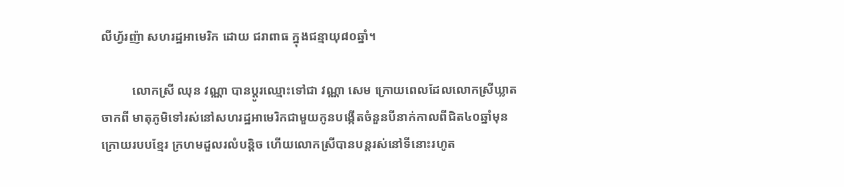លីហ្វ័រញ៉ា សហរដ្ឋអាមេរិក ដោយ ជរាពាធ ក្នុងជន្មាយុ៨០ឆ្នាំ។

          លោកស្រី ឈុន វណ្ណា បានប្តូរឈ្មោះទៅជា វណ្ណា សេម ក្រោយពេលដែលលោកស្រីឃ្លាតចាកពី មាតុភូមិទៅរស់នៅសហរដ្ឋអាមេរិកជាមួយកូនបង្កើតចំនួនបីនាក់កាលពីជិត៤០ឆ្នាំមុន ក្រោយរបបខ្មែរ ក្រហមដួលរលំបន្តិច ហើយលោកស្រីបានបន្តរស់នៅទីនោះរហូត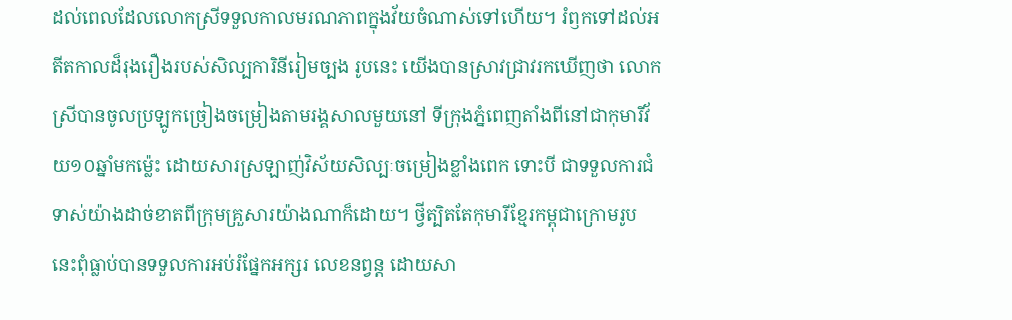ដល់ពេលដែលលោកស្រីទទួលកាលមរណភាពក្នុងវ័យចំណាស់ទៅហើយ។ រំឭកទៅដល់អតីតកាលដ៏រុងរឿងរបស់សិល្បការិនីរៀមច្បង រូបនេះ យើងបានស្រាវជ្រាវរកឃើញថា លោកស្រីបានចូលប្រឡូកច្រៀងចម្រៀងតាមរង្គសាលមួយនៅ ទីក្រុងភ្នំពេញតាំងពីនៅជាកុមារីវ័យ១០ឆ្នាំមកម្ល៉េះ ដោយសារស្រឡាញ់វិស័យសិល្បៈចម្រៀងខ្លាំងពេក ទោះបី ជាទទួលការជំទាស់យ៉ាងដាច់ខាតពីក្រុមគ្រួសារយ៉ាងណាក៏ដោយ។ ថ្វីត្បិតតែកុមារីខ្មែរកម្ពុជាក្រោមរូប នេះពុំធ្លាប់បានទទួលការអប់រំផ្នែកអក្សរ លេខនព្វន្ត ដោយសា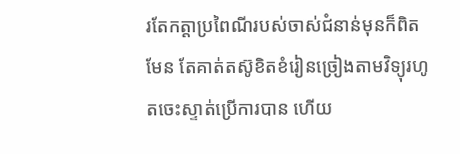រតែកត្តាប្រពៃណីរបស់ចាស់ជំនាន់មុនក៏ពិត មែន តែគាត់តស៊ូខិតខំរៀនច្រៀងតាមវិទ្យុរហូតចេះស្ទាត់ប្រើការបាន ហើយ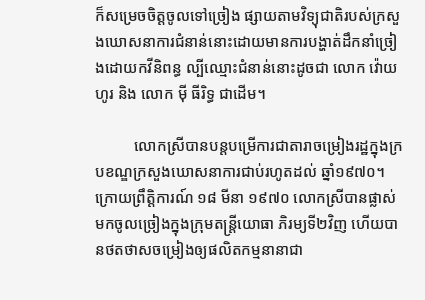ក៏សម្រេចចិត្តចូលទៅច្រៀង ផ្សាយតាមវិទ្យុជាតិរបស់ក្រសួងឃោសនាការជំនាន់នោះដោយមានការបង្ហាត់ដឹកនាំច្រៀងដោយកវីនិពន្ធ ល្បីឈ្មោះជំនាន់នោះដូចជា លោក វ៉ោយ ហូរ និង លោក ម៉ី ធីរិទ្ធ ជាដើម។

          លោកស្រីបានបន្តបម្រើការជាតារាចម្រៀងរដ្ឋក្នុងក្របខណ្ឌក្រសួងឃោសនាការជាប់រហូតដល់ ឆ្នាំ១៩៧០។ ក្រោយព្រឹត្តិការណ៍ ១៨ មីនា ១៩៧០ លោកស្រីបានផ្លាស់មកចូលច្រៀងក្នុងក្រុមតន្រ្តីយោធា ភិរម្យទី២វិញ ហើយបានថតថាសចម្រៀងឲ្យផលិតកម្មនានាជា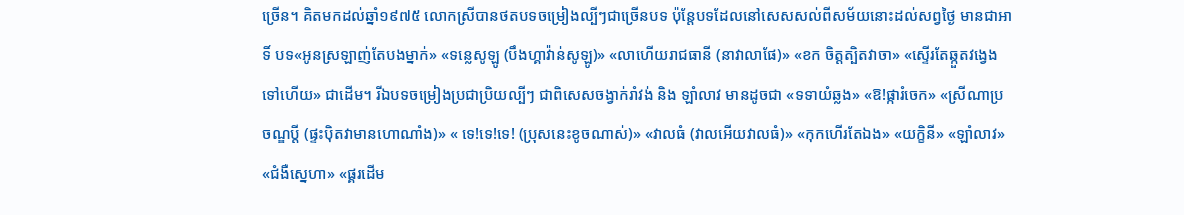ច្រើន។ គិតមកដល់ឆ្នាំ១៩៧៥ លោកស្រីបានថតបទចម្រៀងល្បីៗជាច្រើនបទ ប៉ុន្តែបទដែលនៅសេសសល់ពីសម័យនោះដល់សព្វថ្ងៃ មានជាអាទិ៍ បទ«អូនស្រឡាញ់តែបងម្នាក់» «ទន្លេសូឡូ (បឹងហ្គាវ៉ាន់សូឡូ)» «លាហើយរាជធានី (នាវាលាផែ)» «ខក ចិត្តត្បិតវាចា» «ស្ទើរតែឆ្កួតវង្វេងទៅហើយ» ជាដើម។ រីឯបទចម្រៀងប្រជាប្រិយល្បីៗ ជាពិសេសចង្វាក់រាំវង់ និង ឡាំលាវ មានដូចជា «ទទាយំឆ្លង» «ឱ!ផ្ការំចេក» «ស្រីណាប្រចណ្ឌប្តី (ផ្ទះប៉ិតវាមានហោណាំង)» « ទេ!ទេ!ទេ! (ប្រុសនេះខូចណាស់)» «វាលធំ (វាលអើយវាលធំ)» «កុកហើរតែឯង» «យក្ខិនី» «ឡាំលាវ» «ជំងឺស្នេហា» «ផ្គរដើម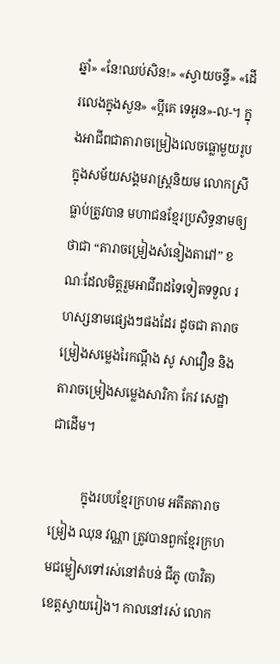ឆ្នាំ» «នែ!ឈប់សិន!» «ស្វាយចន្ទី» «ដើរលេងក្នុងសួន» «ប្តីគេ ទេអូន»-ល-។ ក្នុងអាជីពជាតារាចម្រៀងលេចធ្លោមួយរូបក្នុងសម័យសង្គមរាស្រ្តនិយម លោកស្រីធ្លាប់ត្រូវបាន មហាជនខ្មែរប្រសិទ្ធនាមឲ្យថាជា “តារាចម្រៀងសំនៀងតាវៅ” ខណៈដែលមិត្តរួមអាជីពដទៃទៀតទទួល រហស្សនាមផ្សេងៗផងដែរ ដូចជា តារាចម្រៀងសម្លេងរៃកណ្តឹង សូ សាវឿន និង តារាចម្រៀងសម្លេងសារិកា កែវ សេដ្ឋា ជាដើម។

          ក្នុងរបបខ្មែរក្រហម អតីតតារាចម្រៀង ឈុន វណ្ណា ត្រូវបានពួកខ្មែរក្រហមជម្លៀសទៅរស់នៅតំបន់ ជីភូ (បាវិត) ខេត្តស្វាយរៀង។ កាលនៅរស់ លោក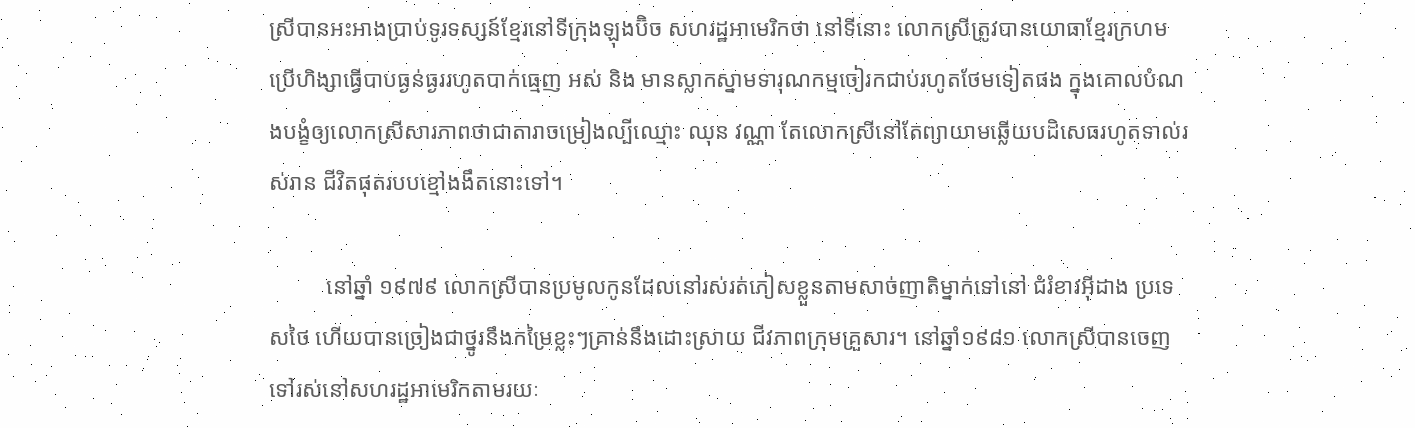ស្រីបានអះអាងប្រាប់ទូរទស្សន៍ខ្មែរនៅទីក្រុងឡុងប៊ិច សហរដ្ឋអាមេរិកថា នៅទីនោះ លោកស្រីត្រូវបានយោធាខ្មែរក្រហមប្រើហិង្សាធ្វើបាបធ្ងន់ធ្ងររហូតបាក់ធ្មេញ អស់ និង មានស្លាកស្នាមទារុណកម្មចៀរកជាប់រហូតថែមទៀតផង ក្នុងគោលបំណងបង្ខំឲ្យលោកស្រីសារភាពថាជាតារាចម្រៀងល្បីឈ្មោះ ឈុន វណ្ណា តែលោកស្រីនៅតែព្យាយាមឆ្លើយបដិសេធរហូតទាល់រស់រាន ជីវិតផុតរបបខ្មៅងងឹតនោះទៅ។

          នៅឆ្នាំ ១៩៧៩ លោកស្រីបានប្រមូលកូនដែលនៅរស់រត់ភៀសខ្លួនតាមសាច់ញាតិម្នាក់ទៅនៅ ជំរំខាវអ៊ីដាង ប្រទេសថៃ ហើយបានច្រៀងជាថ្នូរនឹងកម្រៃខ្លះៗគ្រាន់នឹងដោះស្រាយ ជីវភាពក្រុមគ្រួសារ។ នៅឆ្នាំ១៩៨១ លោកស្រីបានចេញទៅរស់នៅសហរដ្ឋអាមេរិកតាមរយៈ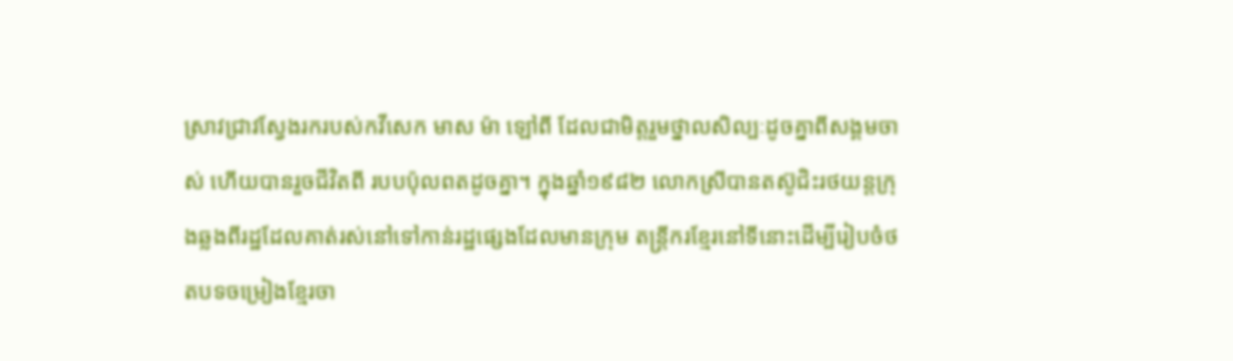ស្រាវជ្រាវស្វែងរករបស់កវីសេក មាស ម៉ា ឡៅពី ដែលជាមិត្តរួមថ្នាលសិល្បៈដូចគ្នាពីសង្គមចាស់ ហើយបានរួចជីវិតពី របបប៉ុលពតដូចគ្នា។ ក្នុងឆ្នាំ១៩៨២ លោកស្រីបានតស៊ូជិះរថយន្តក្រុងឆ្លងពីរដ្ឋដែលគាត់រស់នៅទៅកាន់រដ្ឋផ្សេងដែលមានក្រុម តន្រ្តីករខ្មែរនៅទីនោះដើម្បីរៀបចំថតបទចម្រៀងខ្មែរចា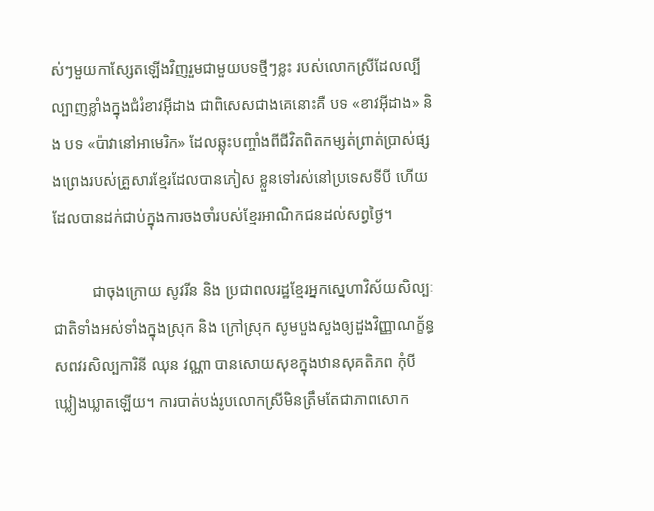ស់ៗមួយកាស្សែតឡើងវិញរួមជាមួយបទថ្មីៗខ្លះ របស់លោកស្រីដែលល្បីល្បាញខ្លាំងក្នុងជំរំខាវអ៊ីដាង ជាពិសេសជាងគេនោះគឺ បទ «ខាវអ៊ីដាង» និង បទ «ប៉ាវានៅអាមេរិក» ដែលឆ្លុះបញ្ចាំងពីជីវិតពិតកម្សត់ព្រាត់ប្រាស់ផ្សងព្រេងរបស់គ្រួសារខ្មែរដែលបានភៀស ខ្លួនទៅរស់នៅប្រទេសទីបី ហើយដែលបានដក់ជាប់ក្នុងការចងចាំរបស់ខ្មែរអាណិកជនដល់សព្វថ្ងៃ។

          ជាចុងក្រោយ សូវរីន និង ប្រជាពលរដ្ឋខ្មែរអ្នកស្នេហាវិស័យសិល្បៈជាតិទាំងអស់ទាំងក្នុងស្រុក និង ក្រៅស្រុក សូមបួងសួងឲ្យដួងវិញ្ញាណក្ខ័ន្ធសពវរសិល្បការិនី ឈុន វណ្ណា បានសោយសុខក្នុងឋានសុគតិភព កុំបីឃ្លៀងឃ្លាតឡើយ។ ការបាត់បង់រូបលោកស្រីមិនត្រឹមតែជាភាពសោក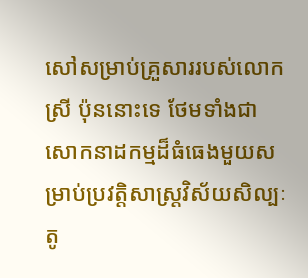សៅសម្រាប់គ្រួសាររបស់លោកស្រី ប៉ុននោះទេ ថែមទាំងជាសោកនាដកម្មដ៏ធំធេងមួយសម្រាប់ប្រវត្តិសាស្រ្តវិស័យសិល្បៈតូ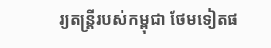រ្យតន្រ្តីរបស់កម្ពុជា ថែមទៀតផ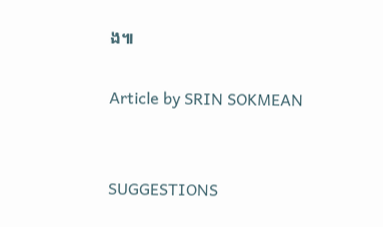ង៕

Article by SRIN SOKMEAN


SUGGESTIONS